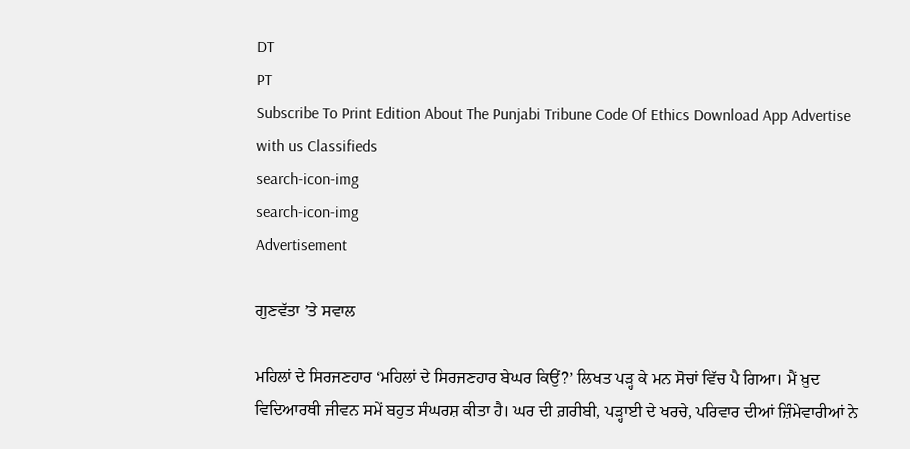DT
PT
Subscribe To Print Edition About The Punjabi Tribune Code Of Ethics Download App Advertise with us Classifieds
search-icon-img
search-icon-img
Advertisement

ਗੁਣਵੱਤਾ ’ਤੇ ਸਵਾਲ

ਮਹਿਲਾਂ ਦੇ ਸਿਰਜਣਹਾਰ ‘ਮਹਿਲਾਂ ਦੇ ਸਿਰਜਣਹਾਰ ਬੇਘਰ ਕਿਉਂ?’ ਲਿਖਤ ਪੜ੍ਹ ਕੇ ਮਨ ਸੋਚਾਂ ਵਿੱਚ ਪੈ ਗਿਆ। ਮੈਂ ਖ਼ੁਦ ਵਿਦਿਆਰਥੀ ਜੀਵਨ ਸਮੇਂ ਬਹੁਤ ਸੰਘਰਸ਼ ਕੀਤਾ ਹੈ। ਘਰ ਦੀ ਗ਼ਰੀਬੀ, ਪੜ੍ਹਾਈ ਦੇ ਖਰਚੇ, ਪਰਿਵਾਰ ਦੀਆਂ ਜ਼ਿੰਮੇਵਾਰੀਆਂ ਨੇ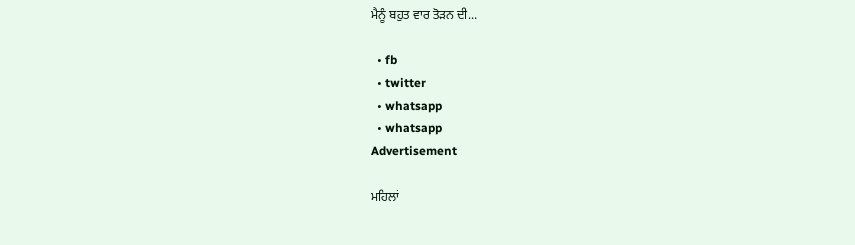ਮੈਨੂੰ ਬਹੁਤ ਵਾਰ ਤੋੜਨ ਦੀ...

  • fb
  • twitter
  • whatsapp
  • whatsapp
Advertisement

ਮਹਿਲਾਂ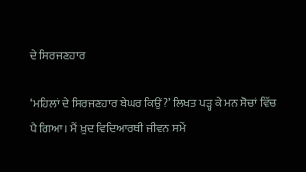ਦੇ ਸਿਰਜਣਹਾਰ

‘ਮਹਿਲਾਂ ਦੇ ਸਿਰਜਣਹਾਰ ਬੇਘਰ ਕਿਉਂ?’ ਲਿਖਤ ਪੜ੍ਹ ਕੇ ਮਨ ਸੋਚਾਂ ਵਿੱਚ ਪੈ ਗਿਆ। ਮੈਂ ਖ਼ੁਦ ਵਿਦਿਆਰਥੀ ਜੀਵਨ ਸਮੇਂ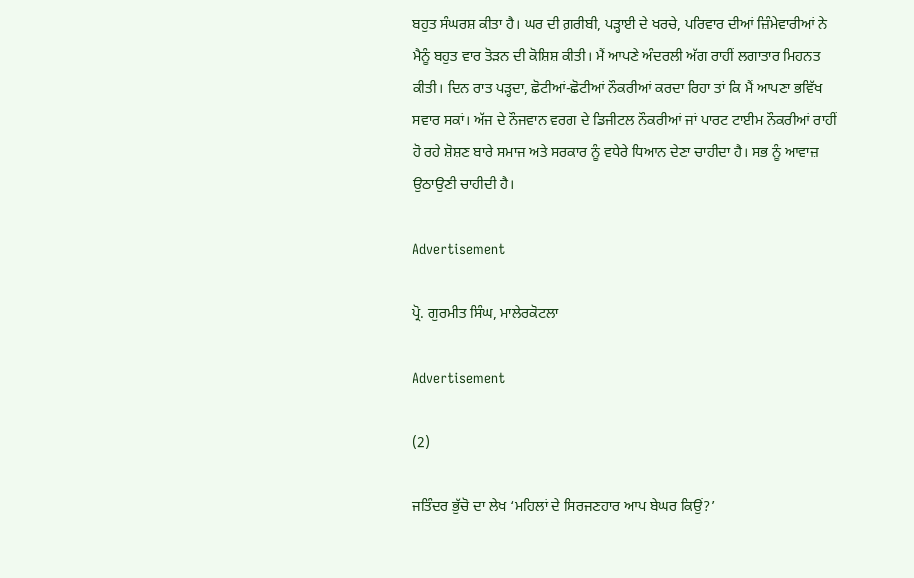ਬਹੁਤ ਸੰਘਰਸ਼ ਕੀਤਾ ਹੈ। ਘਰ ਦੀ ਗ਼ਰੀਬੀ, ਪੜ੍ਹਾਈ ਦੇ ਖਰਚੇ, ਪਰਿਵਾਰ ਦੀਆਂ ਜ਼ਿੰਮੇਵਾਰੀਆਂ ਨੇ ਮੈਨੂੰ ਬਹੁਤ ਵਾਰ ਤੋੜਨ ਦੀ ਕੋਸ਼ਿਸ਼ ਕੀਤੀ। ਮੈਂ ਆਪਣੇ ਅੰਦਰਲੀ ਅੱਗ ਰਾਹੀਂ ਲਗਾਤਾਰ ਮਿਹਨਤ ਕੀਤੀ। ਦਿਨ ਰਾਤ ਪੜ੍ਹਦਾ, ਛੋਟੀਆਂ-ਛੋਟੀਆਂ ਨੌਕਰੀਆਂ ਕਰਦਾ ਰਿਹਾ ਤਾਂ ਕਿ ਮੈਂ ਆਪਣਾ ਭਵਿੱਖ ਸਵਾਰ ਸਕਾਂ। ਅੱਜ ਦੇ ਨੌਜਵਾਨ ਵਰਗ ਦੇ ਡਿਜੀਟਲ ਨੌਕਰੀਆਂ ਜਾਂ ਪਾਰਟ ਟਾਈਮ ਨੌਕਰੀਆਂ ਰਾਹੀਂ ਹੋ ਰਹੇ ਸ਼ੋਸ਼ਣ ਬਾਰੇ ਸਮਾਜ ਅਤੇ ਸਰਕਾਰ ਨੂੰ ਵਧੇਰੇ ਧਿਆਨ ਦੇਣਾ ਚਾਹੀਦਾ ਹੈ। ਸਭ ਨੂੰ ਆਵਾਜ਼ ਉਠਾਉਣੀ ਚਾਹੀਦੀ ਹੈ।

Advertisement

ਪ੍ਰੋ. ਗੁਰਮੀਤ ਸਿੰਘ, ਮਾਲੇਰਕੋਟਲਾ

Advertisement

(2)

ਜਤਿੰਦਰ ਭੁੱਚੋ ਦਾ ਲੇਖ ‘ਮਹਿਲਾਂ ਦੇ ਸਿਰਜਣਹਾਰ ਆਪ ਬੇਘਰ ਕਿਉਂ?’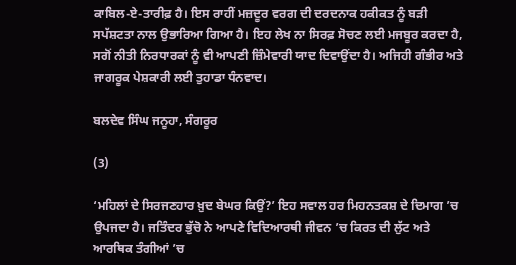ਕਾਬਿਲ-ਏ-ਤਾਰੀਫ਼ ਹੈ। ਇਸ ਰਾਹੀਂ ਮਜ਼ਦੂਰ ਵਰਗ ਦੀ ਦਰਦਨਾਕ ਹਕੀਕਤ ਨੂੰ ਬੜੀ ਸਪੱਸ਼ਟਤਾ ਨਾਲ ਉਭਾਰਿਆ ਗਿਆ ਹੈ। ਇਹ ਲੇਖ ਨਾ ਸਿਰਫ਼ ਸੋਚਣ ਲਈ ਮਜਬੂਰ ਕਰਦਾ ਹੈ, ਸਗੋਂ ਨੀਤੀ ਨਿਰਧਾਰਕਾਂ ਨੂੰ ਵੀ ਆਪਣੀ ਜ਼ਿੰਮੇਵਾਰੀ ਯਾਦ ਦਿਵਾਉਂਦਾ ਹੈ। ਅਜਿਹੀ ਗੰਭੀਰ ਅਤੇ ਜਾਗਰੂਕ ਪੇਸ਼ਕਾਰੀ ਲਈ ਤੁਹਾਡਾ ਧੰਨਵਾਦ।

ਬਲਦੇਵ ਸਿੰਘ ਜਨੂਹਾ, ਸੰਗਰੂਰ

(3)

‘ਮਹਿਲਾਂ ਦੇ ਸਿਰਜਣਹਾਰ ਖ਼ੁਦ ਬੇਘਰ ਕਿਉਂ?’ ਇਹ ਸਵਾਲ ਹਰ ਮਿਹਨਤਕਸ਼ ਦੇ ਦਿਮਾਗ ’ਚ ਉਪਜਦਾ ਹੈ। ਜਤਿੰਦਰ ਭੁੱਚੋ ਨੇ ਆਪਣੇ ਵਿਦਿਆਰਥੀ ਜੀਵਨ ’ਚ ਕਿਰਤ ਦੀ ਲੁੱਟ ਅਤੇ ਆਰਥਿਕ ਤੰਗੀਆਂ ’ਚ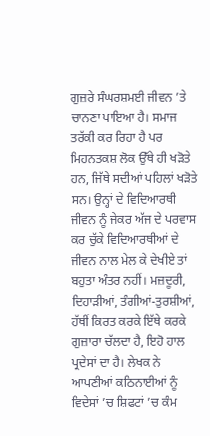ਗੁਜ਼ਰੇ ਸੰਘਰਸ਼ਮਈ ਜੀਵਨ ’ਤੇ ਚਾਨਣਾ ਪਾਇਆ ਹੈ। ਸਮਾਜ ਤਰੱਕੀ ਕਰ ਰਿਹਾ ਹੈ ਪਰ ਮਿਹਨਤਕਸ਼ ਲੋਕ ਉੱਥੇ ਹੀ ਖੜੋਤੇ ਹਨ, ਜਿੱਥੇ ਸਦੀਆਂ ਪਹਿਲਾਂ ਖੜੋਤੇ ਸਨ। ਉਨ੍ਹਾਂ ਦੇ ਵਿਦਿਆਰਥੀ ਜੀਵਨ ਨੂੰ ਜੇਕਰ ਅੱਜ ਦੇ ਪਰਵਾਸ ਕਰ ਚੁੱਕੇ ਵਿਦਿਆਰਥੀਆਂ ਦੇ ਜੀਵਨ ਨਾਲ ਮੇਲ ਕੇ ਦੇਖੀਏ ਤਾਂ ਬਹੁਤਾ ਅੰਤਰ ਨਹੀਂ। ਮਜ਼ਦੂਰੀ, ਦਿਹਾੜੀਆਂ, ਤੰਗੀਆਂ-ਤੁਰਸ਼ੀਆਂ, ਹੱਥੀਂ ਕਿਰਤ ਕਰਕੇ ਇੱਥੇ ਕਰਕੇ ਗੁਜ਼ਾਰਾ ਚੱਲਦਾ ਹੈ, ਇਹੋ ਹਾਲ ਪ੍ਰਦੇਸਾਂ ਦਾ ਹੈ। ਲੇਖਕ ਨੇ ਆਪਣੀਆਂ ਕਠਿਨਾਈਆਂ ਨੂੰ ਵਿਦੇਸਾਂ ’ਚ ਸ਼ਿਫਟਾਂ ’ਚ ਕੰਮ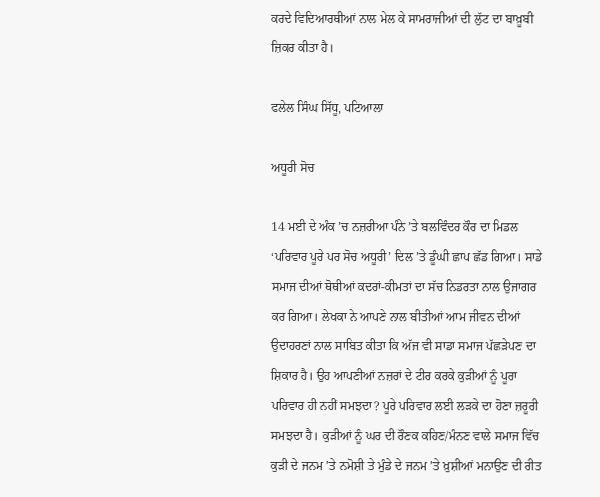ਕਰਦੇ ਵਿਦਿਆਰਥੀਆਂ ਨਾਲ ਮੇਲ ਕੇ ਸਾਮਰਾਜੀਆਂ ਦੀ ਲੁੱਟ ਦਾ ਬਾਖ਼ੂਬੀ ਜ਼ਿਕਰ ਕੀਤਾ ਹੈ।

ਫਲੇਲ ਸਿੰਘ ਸਿੱਧੂ, ਪਟਿਆਲਾ

ਅਧੂਰੀ ਸੋਚ

14 ਮਈ ਦੇ ਅੰਕ ’ਚ ਨਜ਼ਰੀਆ ਪੰਨੇ ’ਤੇ ਬਲਵਿੰਦਰ ਕੌਰ ਦਾ ਮਿਡਲ ‘ਪਰਿਵਾਰ ਪੂਰੇ ਪਰ ਸੋਚ ਅਧੂਰੀ’ ਦਿਲ ’ਤੇ ਡੂੰਘੀ ਛਾਪ ਛੱਡ ਗਿਆ। ਸਾਡੇ ਸਮਾਜ ਦੀਆਂ ਥੋਥੀਆਂ ਕਦਰਾਂ-ਕੀਮਤਾਂ ਦਾ ਸੱਚ ਨਿਡਰਤਾ ਨਾਲ ਉਜਾਗਰ ਕਰ ਗਿਆ। ਲੇਖਕਾ ਨੇ ਆਪਣੇ ਨਾਲ ਬੀਤੀਆਂ ਆਮ ਜੀਵਨ ਦੀਆਂ ਉਦਾਹਰਣਾਂ ਨਾਲ ਸਾਬਿਤ ਕੀਤਾ ਕਿ ਅੱਜ ਵੀ ਸਾਡਾ ਸਮਾਜ ਪੱਛੜੇਪਣ ਦਾ ਸ਼ਿਕਾਰ ਹੈ। ਉਹ ਆਪਣੀਆਂ ਨਜ਼ਰਾਂ ਦੇ ਟੀਰ ਕਰਕੇ ਕੁੜੀਆਂ ਨੂੰ ਪੂਰਾ ਪਰਿਵਾਰ ਹੀ ਨਹੀਂ ਸਮਝਦਾ? ਪੂਰੇ ਪਰਿਵਾਰ ਲਈ ਲੜਕੇ ਦਾ ਹੋਣਾ ਜ਼ਰੂਰੀ ਸਮਝਦਾ ਹੈ। ਕੁੜੀਆਂ ਨੂੰ ਘਰ ਦੀ ਰੌਣਕ ਕਹਿਣ/ਮੰਨਣ ਵਾਲੇ ਸਮਾਜ ਵਿੱਚ ਕੁੜੀ ਦੇ ਜਨਮ ’ਤੇ ਨਮੋਸ਼ੀ ਤੇ ਮੁੰਡੇ ਦੇ ਜਨਮ ’ਤੇ ਖ਼ੁਸ਼ੀਆਂ ਮਨਾਉਣ ਦੀ ਰੀਤ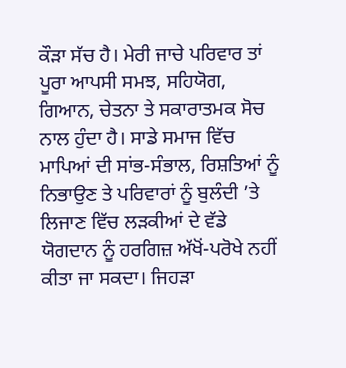ਕੌੜਾ ਸੱਚ ਹੈ। ਮੇਰੀ ਜਾਚੇ ਪਰਿਵਾਰ ਤਾਂ ਪੂਰਾ ਆਪਸੀ ਸਮਝ, ਸਹਿਯੋਗ, ਗਿਆਨ, ਚੇਤਨਾ ਤੇ ਸਕਾਰਾਤਮਕ ਸੋਚ ਨਾਲ ਹੁੰਦਾ ਹੈ। ਸਾਡੇ ਸਮਾਜ ਵਿੱਚ ਮਾਪਿਆਂ ਦੀ ਸਾਂਭ-ਸੰਭਾਲ, ਰਿਸ਼ਤਿਆਂ ਨੂੰ ਨਿਭਾਉਣ ਤੇ ਪਰਿਵਾਰਾਂ ਨੂੰ ਬੁਲੰਦੀ ’ਤੇ ਲਿਜਾਣ ਵਿੱਚ ਲੜਕੀਆਂ ਦੇ ਵੱਡੇ ਯੋਗਦਾਨ ਨੂੰ ਹਰਗਿਜ਼ ਅੱਖੋਂ-ਪਰੋਖੇ ਨਹੀਂ ਕੀਤਾ ਜਾ ਸਕਦਾ। ਜਿਹੜਾ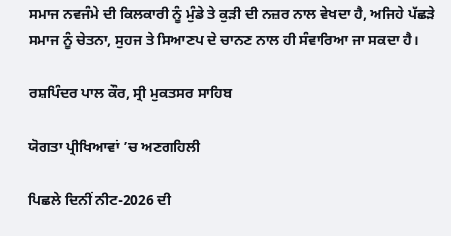ਸਮਾਜ ਨਵਜੰਮੇ ਦੀ ਕਿਲਕਾਰੀ ਨੂੰ ਮੁੰਡੇ ਤੇ ਕੁੜੀ ਦੀ ਨਜ਼ਰ ਨਾਲ ਵੇਖਦਾ ਹੈ, ਅਜਿਹੇ ਪੱਛੜੇ ਸਮਾਜ ਨੂੰ ਚੇਤਨਾ, ਸੁਹਜ ਤੇ ਸਿਆਣਪ ਦੇ ਚਾਨਣ ਨਾਲ ਹੀ ਸੰਵਾਰਿਆ ਜਾ ਸਕਦਾ ਹੈ।

ਰਸ਼ਪਿੰਦਰ ਪਾਲ ਕੌਰ, ਸ੍ਰੀ ਮੁਕਤਸਰ ਸਾਹਿਬ

ਯੋਗਤਾ ਪ੍ਰੀਖਿਆਵਾਂ ’ਚ ਅਣਗਹਿਲੀ

ਪਿਛਲੇ ਦਿਨੀਂ ਨੀਟ-2026 ਦੀ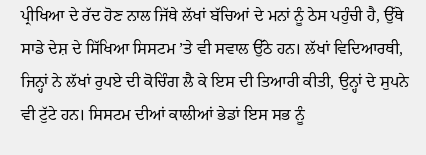ਪ੍ਰੀਖਿਆ ਦੇ ਰੱਦ ਹੋਣ ਨਾਲ ਜਿੱਥੇ ਲੱਖਾਂ ਬੱਚਿਆਂ ਦੇ ਮਨਾਂ ਨੂੰ ਠੇਸ ਪਹੁੰਚੀ ਹੈ, ਉੱਥੇ ਸਾਡੇ ਦੇਸ਼ ਦੇ ਸਿੱਖਿਆ ਸਿਸਟਮ ’ਤੇ ਵੀ ਸਵਾਲ ਉੱਠੇ ਹਨ। ਲੱਖਾਂ ਵਿਦਿਆਰਥੀ, ਜਿਨ੍ਹਾਂ ਨੇ ਲੱਖਾਂ ਰੁਪਏ ਦੀ ਕੋਚਿੰਗ ਲੈ ਕੇ ਇਸ ਦੀ ਤਿਆਰੀ ਕੀਤੀ, ਉਨ੍ਹਾਂ ਦੇ ਸੁਪਨੇ ਵੀ ਟੁੱਟੇ ਹਨ। ਸਿਸਟਮ ਦੀਆਂ ਕਾਲੀਆਂ ਭੇਡਾਂ ਇਸ ਸਭ ਨੂੰ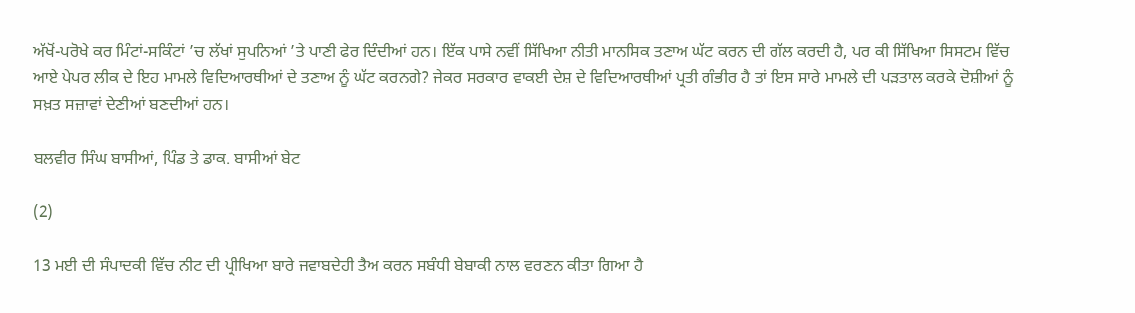ਅੱਖੋਂ-ਪਰੋਖੇ ਕਰ ਮਿੰਟਾਂ-ਸਕਿੰਟਾਂ ’ਚ ਲੱਖਾਂ ਸੁਪਨਿਆਂ ’ਤੇ ਪਾਣੀ ਫੇਰ ਦਿੰਦੀਆਂ ਹਨ। ਇੱਕ ਪਾਸੇ ਨਵੀਂ ਸਿੱਖਿਆ ਨੀਤੀ ਮਾਨਸਿਕ ਤਣਾਅ ਘੱਟ ਕਰਨ ਦੀ ਗੱਲ ਕਰਦੀ ਹੈ, ਪਰ ਕੀ ਸਿੱਖਿਆ ਸਿਸਟਮ ਵਿੱਚ ਆਏ ਪੇਪਰ ਲੀਕ ਦੇ ਇਹ ਮਾਮਲੇ ਵਿਦਿਆਰਥੀਆਂ ਦੇ ਤਣਾਅ ਨੂੰ ਘੱਟ ਕਰਨਗੇ? ਜੇਕਰ ਸਰਕਾਰ ਵਾਕਈ ਦੇਸ਼ ਦੇ ਵਿਦਿਆਰਥੀਆਂ ਪ੍ਰਤੀ ਗੰਭੀਰ ਹੈ ਤਾਂ ਇਸ ਸਾਰੇ ਮਾਮਲੇ ਦੀ ਪੜਤਾਲ ਕਰਕੇ ਦੋਸ਼ੀਆਂ ਨੂੰ ਸਖ਼ਤ ਸਜ਼ਾਵਾਂ ਦੇਣੀਆਂ ਬਣਦੀਆਂ ਹਨ।

ਬਲਵੀਰ ਸਿੰਘ ਬਾਸੀਆਂ, ਪਿੰਡ ਤੇ ਡਾਕ. ਬਾਸੀਆਂ ਬੇਟ

(2)

13 ਮਈ ਦੀ ਸੰਪਾਦਕੀ ਵਿੱਚ ਨੀਟ ਦੀ ਪ੍ਰੀਖਿਆ ਬਾਰੇ ਜਵਾਬਦੇਹੀ ਤੈਅ ਕਰਨ ਸਬੰਧੀ ਬੇਬਾਕੀ ਨਾਲ ਵਰਣਨ ਕੀਤਾ ਗਿਆ ਹੈ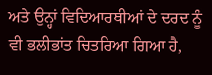ਅਤੇ ਉਨ੍ਹਾਂ ਵਿਦਿਆਰਥੀਆਂ ਦੇ ਦਰਦ ਨੂੰ ਵੀ ਭਲੀਭਾਂਤ ਚਿਤਰਿਆ ਗਿਆ ਹੈ,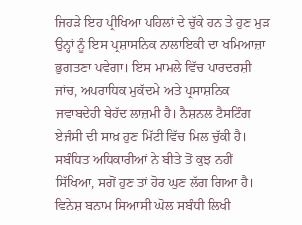ਜਿਹੜੇ ਇਹ ਪ੍ਰੀਖਿਆ ਪਹਿਲਾਂ ਦੇ ਚੁੱਕੇ ਹਨ ਤੇ ਹੁਣ ਮੁੜ ਉਨ੍ਹਾਂ ਨੂੰ ਇਸ ਪ੍ਰਸ਼ਾਸਨਿਕ ਨਾਲਾਇਕੀ ਦਾ ਖਮਿਆਜ਼ਾ ਭੁਗਤਣਾ ਪਵੇਗਾ। ਇਸ ਮਾਮਲੇ ਵਿੱਚ ਪਾਰਦਰਸ਼ੀ ਜਾਂਚ, ਅਪਰਾਧਿਕ ਮੁਕੱਦਮੇ ਅਤੇ ਪ੍ਰਸਾਸ਼ਨਿਕ ਜਵਾਬਦੇਹੀ ਬੇਹੱਦ ਲਾਜ਼ਮੀ ਹੈ। ਨੈਸ਼ਨਲ ਟੈਸਟਿੰਗ ਏਜੰਸੀ ਦੀ ਸਾਖ਼ ਹੁਣ ਮਿੱਟੀ ਵਿੱਚ ਮਿਲ ਚੁੱਕੀ ਹੈ। ਸਬੰਧਿਤ ਅਧਿਕਾਰੀਆਂ ਨੇ ਬੀਤੇ ਤੋਂ ਕੁਝ ਨਹੀਂ ਸਿੱਖਿਆ, ਸਗੋਂ ਹੁਣ ਤਾਂ ਹੋਰ ਘੁਣ ਲੱਗ ਗਿਆ ਹੈ। ਵਿਨੇਸ਼ ਬਨਾਮ ਸਿਆਸੀ ਘੋਲ ਸਬੰਧੀ ਲਿਖੀ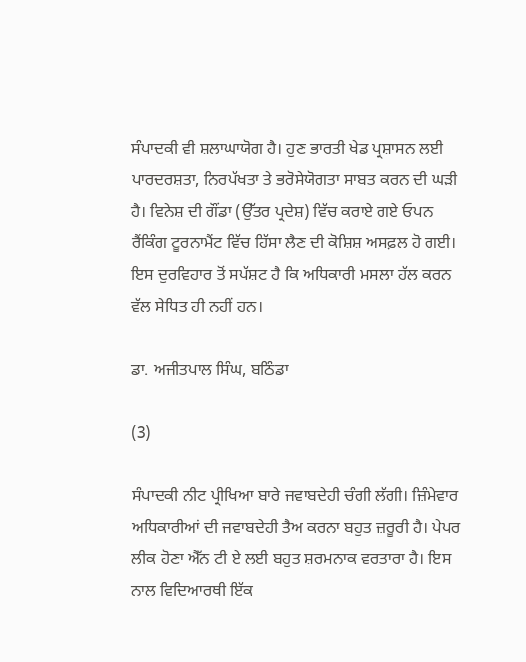ਸੰਪਾਦਕੀ ਵੀ ਸ਼ਲਾਘਾਯੋਗ ਹੈ। ਹੁਣ ਭਾਰਤੀ ਖੇਡ ਪ੍ਰਸ਼ਾਸਨ ਲਈ ਪਾਰਦਰਸ਼ਤਾ, ਨਿਰਪੱਖਤਾ ਤੇ ਭਰੋਸੇਯੋਗਤਾ ਸਾਬਤ ਕਰਨ ਦੀ ਘੜੀ ਹੈ। ਵਿਨੇਸ਼ ਦੀ ਗੌਂਡਾ (ਉੱਤਰ ਪ੍ਰਦੇਸ਼) ਵਿੱਚ ਕਰਾਏ ਗਏ ਓਪਨ ਰੈਂਕਿੰਗ ਟੂਰਨਾਮੈਂਟ ਵਿੱਚ ਹਿੱਸਾ ਲੈਣ ਦੀ ਕੋਸ਼ਿਸ਼ ਅਸਫ਼ਲ ਹੋ ਗਈ। ਇਸ ਦੁਰਵਿਹਾਰ ਤੋਂ ਸਪੱਸ਼ਟ ਹੈ ਕਿ ਅਧਿਕਾਰੀ ਮਸਲਾ ਹੱਲ ਕਰਨ ਵੱਲ ਸੇਧਿਤ ਹੀ ਨਹੀਂ ਹਨ।

ਡਾ. ਅਜੀਤਪਾਲ ਸਿੰਘ, ਬਠਿੰਡਾ

(3)

ਸੰਪਾਦਕੀ ਨੀਟ ਪ੍ਰੀਖਿਆ ਬਾਰੇ ਜਵਾਬਦੇਹੀ ਚੰਗੀ ਲੱਗੀ। ਜ਼ਿੰਮੇਵਾਰ ਅਧਿਕਾਰੀਆਂ ਦੀ ਜਵਾਬਦੇਹੀ ਤੈਅ ਕਰਨਾ ਬਹੁਤ ਜ਼ਰੂਰੀ ਹੈ। ਪੇਪਰ ਲੀਕ ਹੋਣਾ ਐੱਨ ਟੀ ਏ ਲਈ ਬਹੁਤ ਸ਼ਰਮਨਾਕ ਵਰਤਾਰਾ ਹੈ। ਇਸ ਨਾਲ ਵਿਦਿਆਰਥੀ ਇੱਕ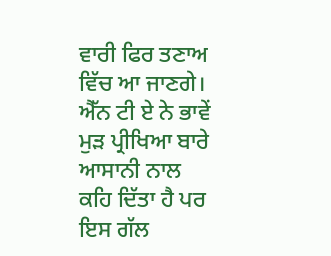ਵਾਰੀ ਫਿਰ ਤਣਾਅ ਵਿੱਚ ਆ ਜਾਣਗੇ। ਐੱਨ ਟੀ ਏ ਨੇ ਭਾਵੇਂ ਮੁੜ ਪ੍ਰੀਖਿਆ ਬਾਰੇ ਆਸਾਨੀ ਨਾਲ ਕਹਿ ਦਿੱਤਾ ਹੈ ਪਰ ਇਸ ਗੱਲ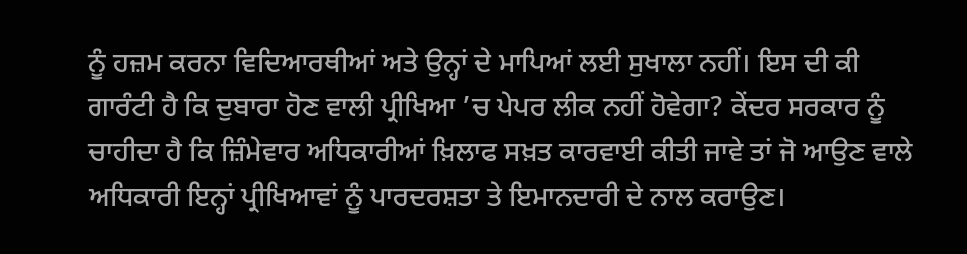ਨੂੰ ਹਜ਼ਮ ਕਰਨਾ ਵਿਦਿਆਰਥੀਆਂ ਅਤੇ ਉਨ੍ਹਾਂ ਦੇ ਮਾਪਿਆਂ ਲਈ ਸੁਖਾਲਾ ਨਹੀਂ। ਇਸ ਦੀ ਕੀ ਗਾਰੰਟੀ ਹੈ ਕਿ ਦੁਬਾਰਾ ਹੋਣ ਵਾਲੀ ਪ੍ਰੀਖਿਆ ’ਚ ਪੇਪਰ ਲੀਕ ਨਹੀਂ ਹੋਵੇਗਾ? ਕੇਂਦਰ ਸਰਕਾਰ ਨੂੰ ਚਾਹੀਦਾ ਹੈ ਕਿ ਜ਼ਿੰਮੇਵਾਰ ਅਧਿਕਾਰੀਆਂ ਖ਼ਿਲਾਫ ਸਖ਼ਤ ਕਾਰਵਾਈ ਕੀਤੀ ਜਾਵੇ ਤਾਂ ਜੋ ਆਉਣ ਵਾਲੇ ਅਧਿਕਾਰੀ ਇਨ੍ਹਾਂ ਪ੍ਰੀਖਿਆਵਾਂ ਨੂੰ ਪਾਰਦਰਸ਼ਤਾ ਤੇ ਇਮਾਨਦਾਰੀ ਦੇ ਨਾਲ ਕਰਾਉਣ।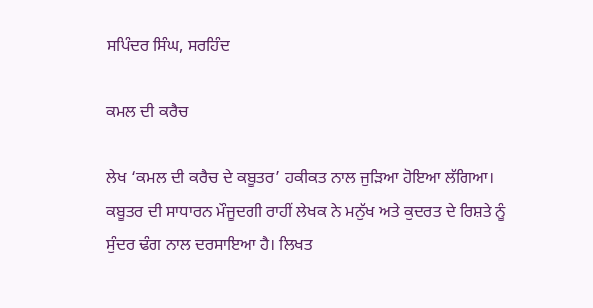ਸਪਿੰਦਰ ਸਿੰਘ, ਸਰਹਿੰਦ

ਕਮਲ ਦੀ ਕਰੈਚ

ਲੇਖ ‘ਕਮਲ ਦੀ ਕਰੈਚ ਦੇ ਕਬੂਤਰ’ ਹਕੀਕਤ ਨਾਲ ਜੁੜਿਆ ਹੋਇਆ ਲੱਗਿਆ। ਕਬੂਤਰ ਦੀ ਸਾਧਾਰਨ ਮੌਜੂਦਗੀ ਰਾਹੀਂ ਲੇਖਕ ਨੇ ਮਨੁੱਖ ਅਤੇ ਕੁਦਰਤ ਦੇ ਰਿਸ਼ਤੇ ਨੂੰ ਸੁੰਦਰ ਢੰਗ ਨਾਲ ਦਰਸਾਇਆ ਹੈ। ਲਿਖਤ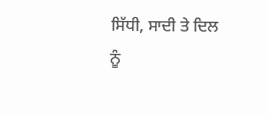ਸਿੱਧੀ, ਸਾਦੀ ਤੇ ਦਿਲ ਨੂੰ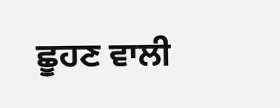ਛੂਹਣ ਵਾਲੀ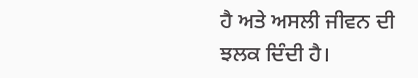ਹੈ ਅਤੇ ਅਸਲੀ ਜੀਵਨ ਦੀ ਝਲਕ ਦਿੰਦੀ ਹੈ।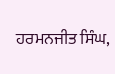ਹਰਮਨਜੀਤ ਸਿੰਘ,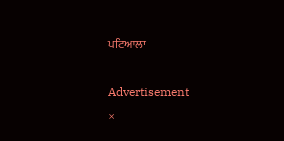ਪਟਿਆਲਾ

Advertisement
×